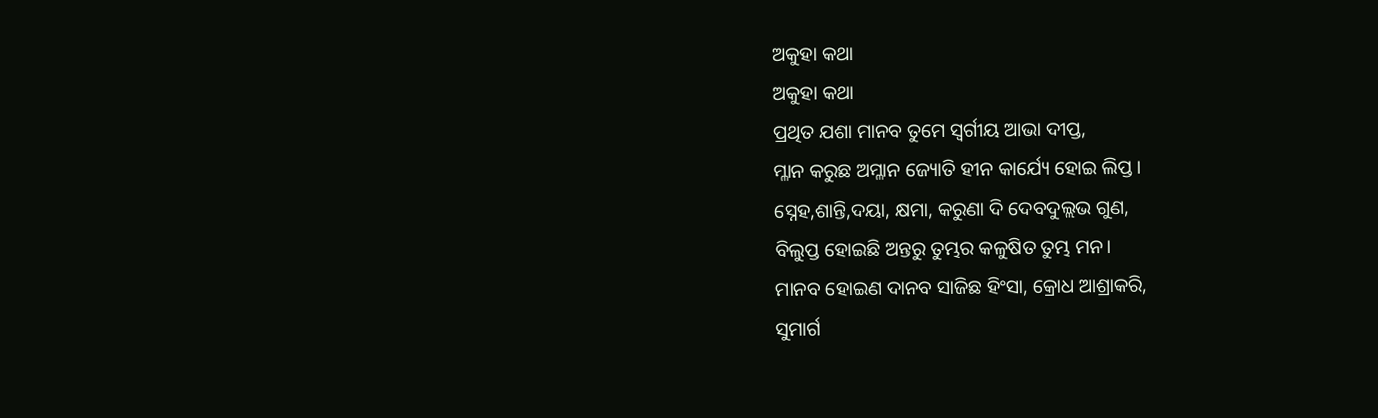ଅକୁହା କଥା
ଅକୁହା କଥା
ପ୍ରଥିତ ଯଶା ମାନବ ତୁମେ ସ୍ୱର୍ଗୀୟ ଆଭା ଦୀପ୍ତ,
ମ୍ଳାନ କରୁଛ ଅମ୍ଳାନ ଜ୍ୟୋତି ହୀନ କାର୍ଯ୍ୟେ ହୋଇ ଲିପ୍ତ।
ସ୍ନେହ,ଶାନ୍ତି,ଦୟା, କ୍ଷମା, କରୁଣା ଦି ଦେବଦୁଲ୍ଲଭ ଗୁଣ,
ବିଲୁପ୍ତ ହୋଇଛି ଅନ୍ତରୁ ତୁମ୍ଭର କଳୁଷିତ ତୁମ୍ଭ ମନ।
ମାନବ ହୋଇଣ ଦାନବ ସାଜିଛ ହିଂସା, କ୍ରୋଧ ଆଶ୍ରାକରି,
ସୁମାର୍ଗ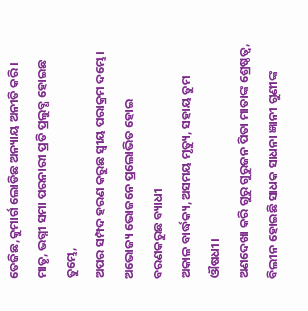ତେଜିଛ,କୁମାର୍ଗ ଲୋଡିଛ ଅନ୍ୟାୟ ଅନୀତି କରି।
ମାତୃ, ଭଗ୍ନୀ ସମା ପରନାରୀ ପ୍ରତି ପ୍ରଲୁବ୍ଧ ହୋଇଛ ତୁମ୍ଭେ,
ଅପର ସମ୍ପଦ ହରଣ କରୁଛ ସ୍ଵୀୟ ପରାକ୍ରମ ଦମ୍ଭେ।
ଅଭୋଜ୍ୟ ଭୋଜନେ ପ୍ରଲୋଭିତ ହୋଇ ବରଣକରୁଛ ବ୍ୟାଧୀ
ଅକାଳ ବାର୍ଦ୍ଧକ୍ୟ,ଅସମୟ ମୃତ୍ୟୁ, ସହାୟ ତୁମ ଔଷଧୀ।
ଅଣଦେଖା କରି ଗୁରୁ ଗୁରୁଜନ ପିତା ମାତାଙ୍କ ଶ୍ରେଷ୍ଠତ୍ବ,
ବିଲୀନ ହୋଇଛି ସାଧକ ସାଧନା ଜ୍ଞାନୀ ଗୁଣୀଙ୍କ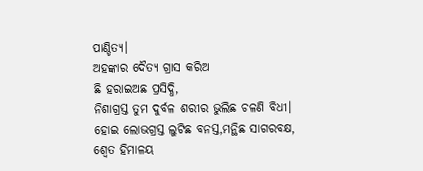ପାଣ୍ଡିତ୍ୟ।
ଅହଙ୍କାର ଦୈତ୍ୟ ଗ୍ରାସ କରିଅ
ଛି ହରାଇଅଛ ପ୍ରସିଦ୍ଧି,
ନିଶାଗ୍ରସ୍ତ ତୁମ ଦୁର୍ବଳ ଶରୀର ଭୁଲିଛ ଚଳଣି ବିଧୀ।
ହୋଇ ଲୋଭଗ୍ରସ୍ତ ଲୁଟିଛ ବନସ୍ତ,ମନ୍ଥିଛ ସାଗରବକ୍ଷ,
ଶ୍ବେତ ହିମାଳୟ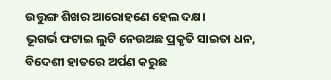ଉତ୍ତୁଙ୍ଗ ଶିଖର ଆରୋହଣେ ହେଲ ଦକ୍ଷ।
ଭୂଗର୍ଭ ଫଟାଇ ଲୁଟି ନେଉଅଛ ପ୍ରକୃତି ସାଇତା ଧନ,
ବିଦେଶୀ ହାତରେ ଅର୍ପଣ କରୁଛ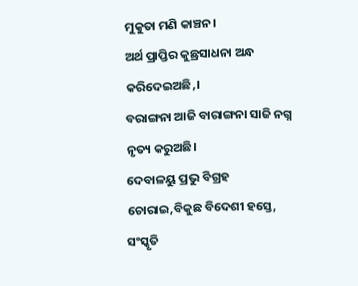ମୁକୁତା ମଣି କାଞ୍ଚନ।
ଅର୍ଥ ପ୍ରାପ୍ତିର କୁଛ୍ରସାଧନା ଅନ୍ଧ କରିଦେଇଅଛି,।
ବରାଙ୍ଗନା ଆଜି ବାରାଙ୍ଗନା ସାଜି ନଗ୍ନ ନୃତ୍ୟ କରୁଅଛି।
ଦେବାଳୟୁ ପ୍ରଭୁ ବିଗ୍ରହ ଚୋରାଇ,ବିକୁଛ ବିଦେଶୀ ହସ୍ତେ,
ସଂସ୍କୃତି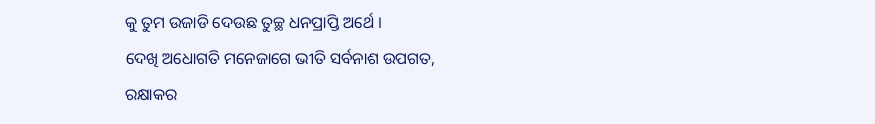କୁ ତୁମ ଉଜାଡି ଦେଉଛ ତୁଚ୍ଛ ଧନପ୍ରାପ୍ତି ଅର୍ଥେ ।
ଦେଖି ଅଧୋଗତି ମନେଜାଗେ ଭୀତି ସର୍ବନାଶ ଉପଗତ,
ରକ୍ଷାକର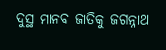ଦୁସ୍ଥ ମାନବ ଜାତିକୁ ଜଗନ୍ନାଥ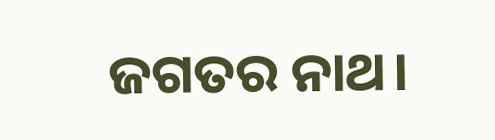ଜଗତର ନାଥ।